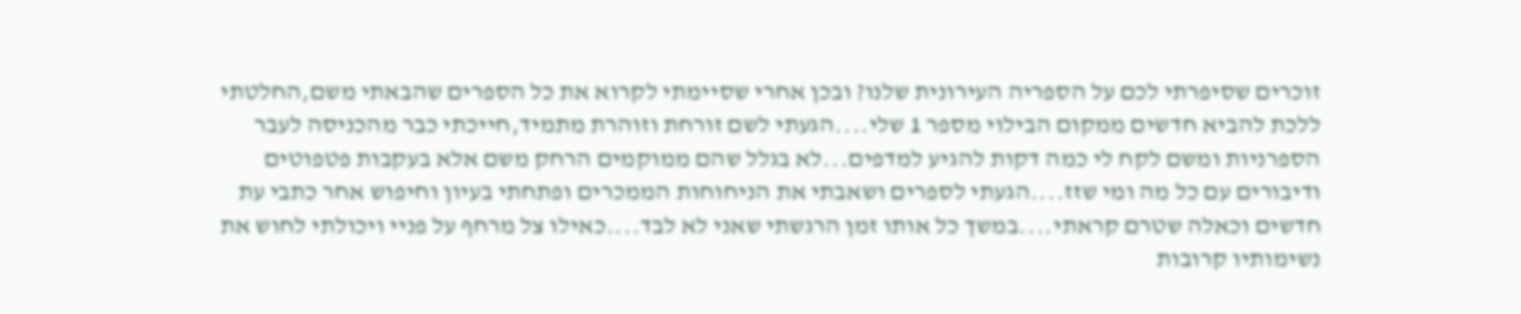זוכרים שסיפרתי לכם על הספריה העירונית שלנו? ובכן אחרי שסיימתי לקרוא את כל הספרים שהבאתי משם,החלטתי ללכת להביא חדשים ממקום הבילוי מספר 1 שלי....הגעתי לשם זורחת וזוהרת מתמיד,חייכתי כבר מהכניסה לעבר הספרניות ומשם לקח לי כמה דקות להגיע למדפים...לא בגלל שהם ממוקמים הרחק משם אלא בעקבות פטפוטים ודיבורים עם כל מה ומי שזז....הגעתי לספרים ושאבתי את הניחוחות הממכרים ופתחתי בעיון וחיפוש אחר כתבי עת חדשים וכאלה שטרם קראתי....במשך כל אותו זמן הרגשתי שאני לא לבד....כאילו צל מרחף על פניי ויכולתי לחוש את נשימותיו קרובות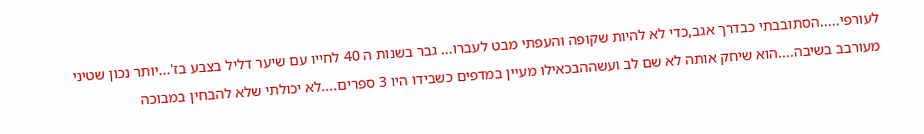לעורפי.....הסתובבתי כבדרך אגב,כדי לא להיות שקופה והעפתי מבט לעברו... גבר בשנות ה 40 לחייו עם שיער דליל בצבע בז'...יותר נכון שטיני מעורבב בשיבה....הוא שיחק אותה לא שם לב ועשההבכאילו מעיין במדפים כשבידו היו 3 ספרים....לא יכולתי שלא להבחין במבוכה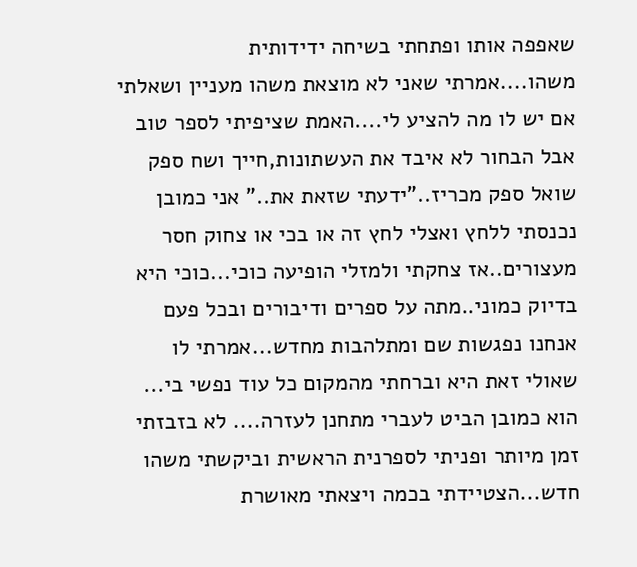שאפפה אותו ופתחתי בשיחה ידידותית משהו....אמרתי שאני לא מוצאת משהו מעניין ושאלתי אם יש לו מה להציע לי....האמת שציפיתי לספר טוב אבל הבחור לא איבד את העשתונות,חייך ושח ספק שואל ספק מכריז.."ידעתי שזאת את.." אני כמובן נכנסתי ללחץ ואצלי לחץ זה או בכי או צחוק חסר מעצורים..אז צחקתי ולמזלי הופיעה כוכי...כוכי היא בדיוק כמוני..מתה על ספרים ודיבורים ובכל פעם אנחנו נפגשות שם ומתלהבות מחדש...אמרתי לו שאולי זאת היא וברחתי מהמקום כל עוד נפשי בי... הוא כמובן הביט לעברי מתחנן לעזרה.... לא בזבזתי זמן מיותר ופניתי לספרנית הראשית וביקשתי משהו חדש...הצטיידתי בכמה ויצאתי מאושרת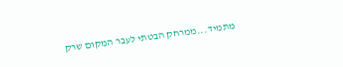מתמיד...ממרחק הבטתי לעבר המקום שרק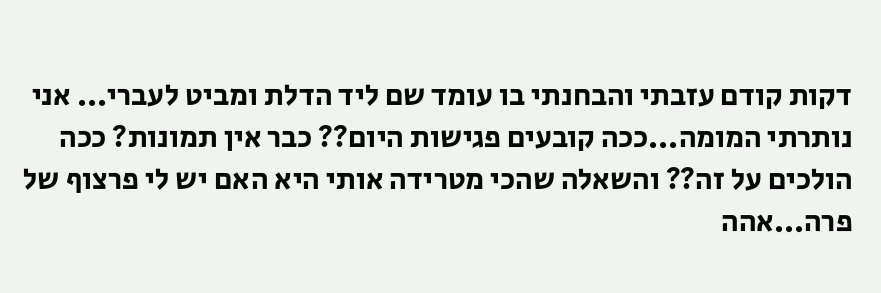דקות קודם עזבתי והבחנתי בו עומד שם ליד הדלת ומביט לעברי... אני נותרתי המומה...ככה קובעים פגישות היום?? כבר אין תמונות? ככה הולכים על זה?? והשאלה שהכי מטרידה אותי היא האם יש לי פרצוף של פרה...אהה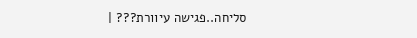סליחה..פגישה עיוורת??? |